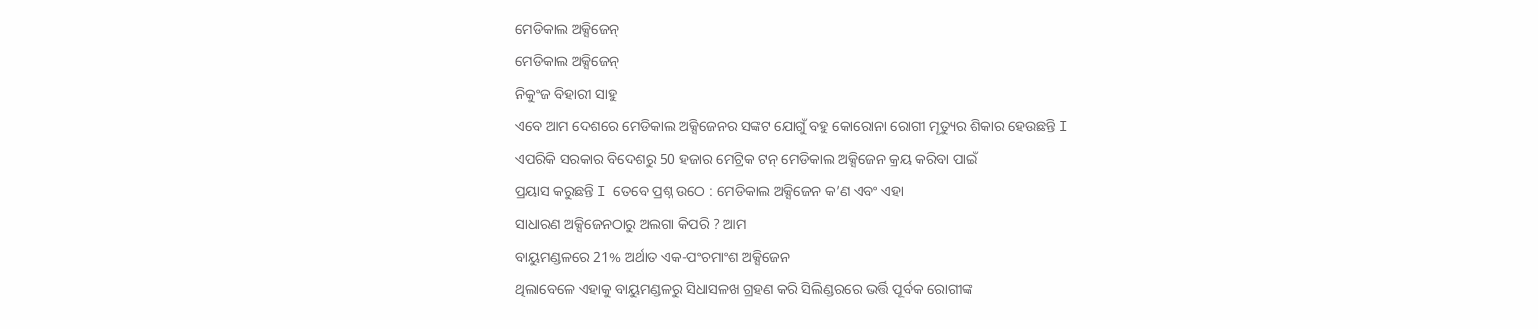ମେଡିକାଲ ଅକ୍ସିଜେନ୍
ମେଡିକାଲ ଅକ୍ସିଜେନ୍
ନିକୁଂଜ ବିହାରୀ ସାହୁ
ଏବେ ଆମ ଦେଶରେ ମେଡିକାଲ ଅକ୍ସିଜେନର ସଙ୍କଟ ଯୋଗୁଁ ବହୁ କୋରୋନା ରୋଗୀ ମୄତ୍ୟୁର ଶିକାର ହେଉଛନ୍ତି I
ଏପରିକି ସରକାର ବିଦେଶରୁ 50 ହଜାର ମେଟ୍ରିକ ଟନ୍ ମେଡିକାଲ ଅକ୍ସିଜେନ କ୍ରୟ କରିବା ପାଇଁ
ପ୍ରୟାସ କରୁଛନ୍ତି I ତେବେ ପ୍ରଶ୍ନ ଉଠେ : ମେଡିକାଲ ଅକ୍ସିଜେନ କ’ଣ ଏବଂ ଏହା
ସାଧାରଣ ଅକ୍ସିଜେନଠାରୁ ଅଲଗା କିପରି ? ଆମ
ବାୟୁମଣ୍ଡଳରେ 21% ଅର୍ଥାତ ଏକ-ପଂଚମାଂଶ ଅକ୍ସିଜେନ
ଥିଲାବେଳେ ଏହାକୁ ବାୟୁମଣ୍ଡଳରୁ ସିଧାସଳଖ ଗ୍ରହଣ କରି ସିଲିଣ୍ଡରରେ ଭର୍ତ୍ତି ପୂର୍ବକ ରୋଗୀଙ୍କ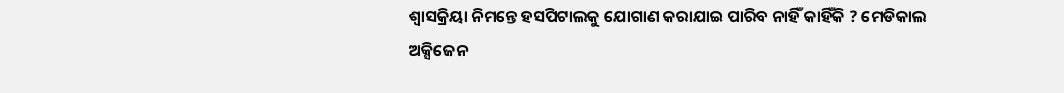ଶ୍ବାସକ୍ରିୟା ନିମନ୍ତେ ହସପିଟାଲକୁ ଯୋଗାଣ କରାଯାଇ ପାରିବ ନାହିଁ କାହିଁକି ? ମେଡିକାଲ
ଅକ୍ସିଜେନ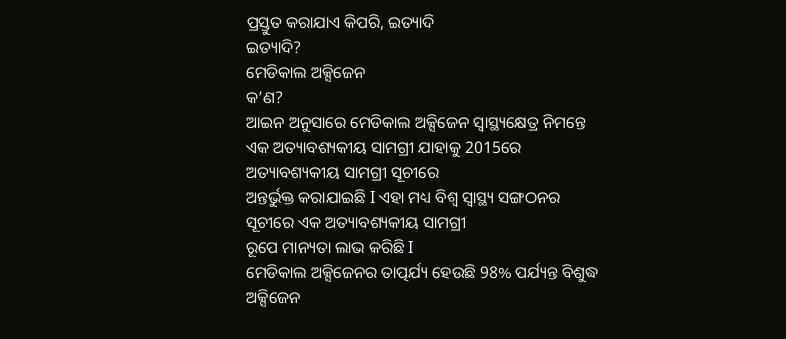ପ୍ରସ୍ତୁତ କରାଯାଏ କିପରି, ଇତ୍ୟାଦି
ଇତ୍ୟାଦି?
ମେଡିକାଲ ଅକ୍ସିଜେନ
କ’ଣ?
ଆଇନ ଅନୁସାରେ ମେଡିକାଲ ଅକ୍ସିଜେନ ସ୍ବାସ୍ଥ୍ୟକ୍ଷେତ୍ର ନିମନ୍ତେ ଏକ ଅତ୍ୟାବଶ୍ୟକୀୟ ସାମଗ୍ରୀ ଯାହାକୁ 2015ରେ ଅତ୍ୟାବଶ୍ୟକୀୟ ସାମଗ୍ରୀ ସୂଚୀରେ
ଅନ୍ତର୍ଭୁକ୍ତ କରାଯାଇଛି I ଏହା ମଧ୍ୟ ବିଶ୍ବ ସ୍ବାସ୍ଥ୍ୟ ସଙ୍ଗଠନର ସୂଚୀରେ ଏକ ଅତ୍ୟାବଶ୍ୟକୀୟ ସାମଗ୍ରୀ
ରୂପେ ମାନ୍ୟତା ଲାଭ କରିଛି I
ମେଡିକାଲ ଅକ୍ସିଜେନର ତାତ୍ପର୍ଯ୍ୟ ହେଉଛି 98% ପର୍ଯ୍ୟନ୍ତ ବିଶୁଦ୍ଧ ଅକ୍ସିଜେନ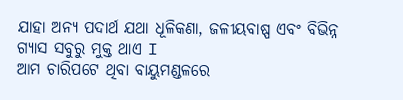ଯାହା ଅନ୍ୟ ପଦାର୍ଥ ଯଥା ଧୂଳିକଣା, ଜଳୀୟବାଷ୍ପ ଏବଂ ବିଭିନ୍ନ
ଗ୍ୟାସ ସବୁରୁ ମୁକ୍ତ ଥାଏ I
ଆମ ଚାରିପଟେ ଥିବା ବାୟୁମଣ୍ଡଳରେ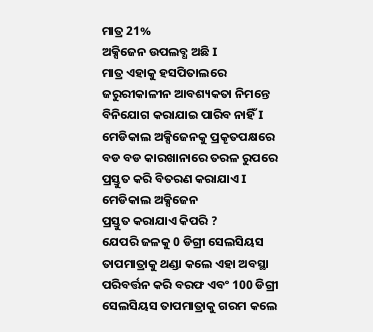ମାତ୍ର 21%
ଅକ୍ସିଜେନ ଉପଲବ୍ଧ ଅଛି I
ମାତ୍ର ଏହାକୁ ହସପିତାଲରେ ଜରୁରୀକାଳୀନ ଆବଶ୍ୟକତା ନିମନ୍ତେ ବିନିଯୋଗ କରାଯାଇ ପାରିବ ନାହିଁ I
ମେଡିକାଲ ଅକ୍ସିଜେନକୁ ପ୍ରକୄତପକ୍ଷରେ ବଡ ବଡ କାରଖାନାରେ ତରଳ ରୁପରେ ପ୍ରସ୍ତୁତ କରି ବିତରଣ କରାଯାଏ I
ମେଡିକାଲ ଅକ୍ସିଜେନ
ପ୍ରସ୍ତୁତ କରାଯାଏ କିପରି ?
ଯେପରି ଜଳକୁ 0 ଡିଗ୍ରୀ ସେଲସିୟସ
ତାପମାତ୍ରାକୁ ଥଣ୍ଡା କଲେ ଏହା ଅବସ୍ଥା ପରିବର୍ତ୍ତନ କରି ବରଫ ଏବଂ 100 ଡିଗ୍ରୀ ସେଲସିୟସ ତାପମାତ୍ରାକୁ ଗରମ କଲେ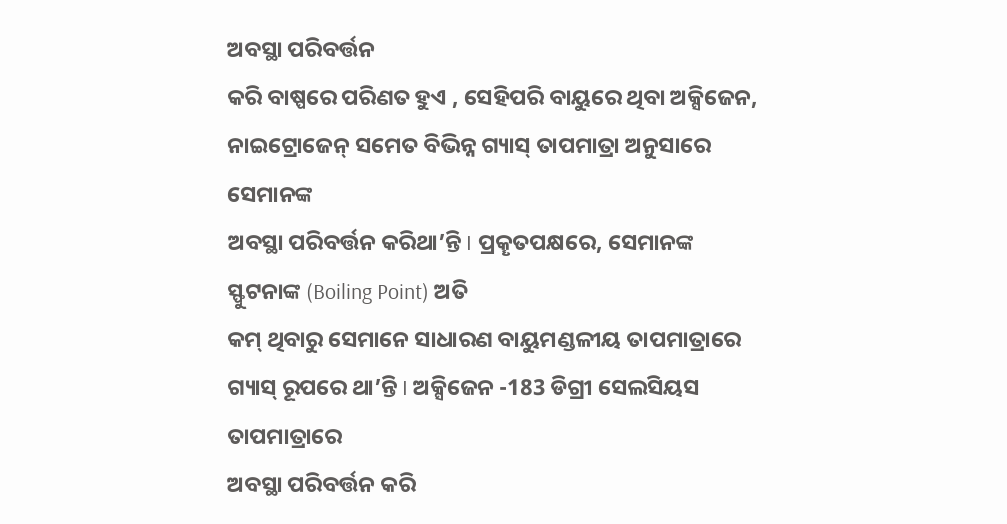ଅବସ୍ଥା ପରିବର୍ତ୍ତନ
କରି ବାଷ୍ପରେ ପରିଣତ ହୁଏ , ସେହିପରି ବାୟୁରେ ଥିବା ଅକ୍ସିଜେନ, ନାଇଟ୍ରୋଜେନ୍ ସମେତ ବିଭିନ୍ନ ଗ୍ୟାସ୍ ତାପମାତ୍ରା ଅନୁସାରେ ସେମାନଙ୍କ
ଅବସ୍ଥା ପରିବର୍ତ୍ତନ କରିଥା’ନ୍ତି I ପ୍ରକୄତପକ୍ଷରେ, ସେମାନଙ୍କ ସ୍ଫୁଟନାଙ୍କ (Boiling Point) ଅତି
କମ୍ ଥିବାରୁ ସେମାନେ ସାଧାରଣ ବାୟୁମଣ୍ଡଳୀୟ ତାପମାତ୍ରାରେ ଗ୍ୟାସ୍ ରୂପରେ ଥା’ନ୍ତି I ଅକ୍ସିଜେନ -183 ଡିଗ୍ରୀ ସେଲସିୟସ ତାପମାତ୍ରାରେ
ଅବସ୍ଥା ପରିବର୍ତ୍ତନ କରି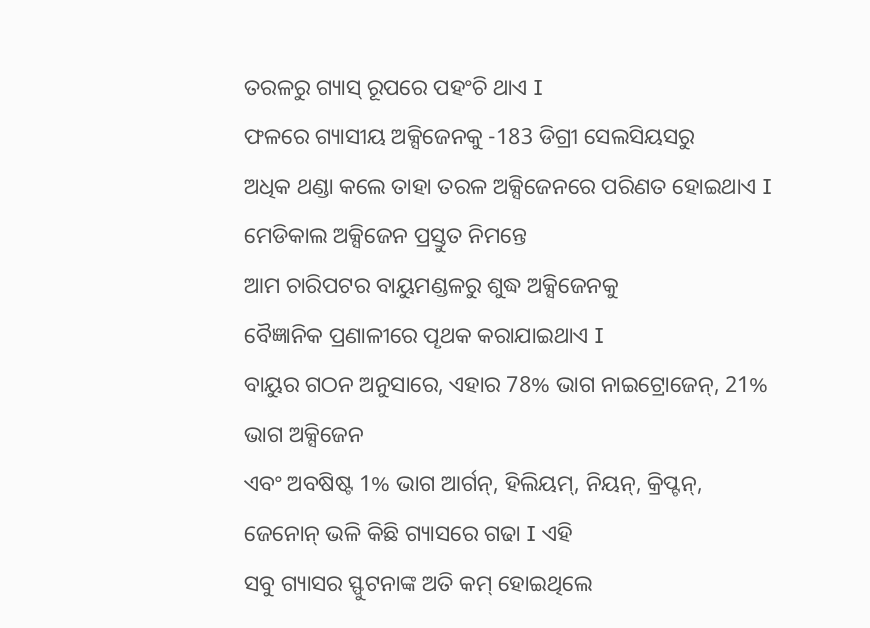ତରଳରୁ ଗ୍ୟାସ୍ ରୂପରେ ପହଂଚି ଥାଏ I
ଫଳରେ ଗ୍ୟାସୀୟ ଅକ୍ସିଜେନକୁ -183 ଡିଗ୍ରୀ ସେଲସିୟସରୁ
ଅଧିକ ଥଣ୍ଡା କଲେ ତାହା ତରଳ ଅକ୍ସିଜେନରେ ପରିଣତ ହୋଇଥାଏ I
ମେଡିକାଲ ଅକ୍ସିଜେନ ପ୍ରସ୍ତୁତ ନିମନ୍ତେ
ଆମ ଚାରିପଟର ବାୟୁମଣ୍ଡଳରୁ ଶୁଦ୍ଧ ଅକ୍ସିଜେନକୁ
ବୈଜ୍ଞାନିକ ପ୍ରଣାଳୀରେ ପୄଥକ କରାଯାଇଥାଏ I
ବାୟୁର ଗଠନ ଅନୁସାରେ, ଏହାର 78% ଭାଗ ନାଇଟ୍ରୋଜେନ୍, 21%
ଭାଗ ଅକ୍ସିଜେନ
ଏବଂ ଅବଷିଷ୍ଟ 1% ଭାଗ ଆର୍ଗନ୍, ହିଲିୟମ୍, ନିୟନ୍, କ୍ରିପ୍ଟନ୍,
ଜେନୋନ୍ ଭଳି କିଛି ଗ୍ୟାସରେ ଗଢା I ଏହି
ସବୁ ଗ୍ୟାସର ସ୍ଫୁଟନାଙ୍କ ଅତି କମ୍ ହୋଇଥିଲେ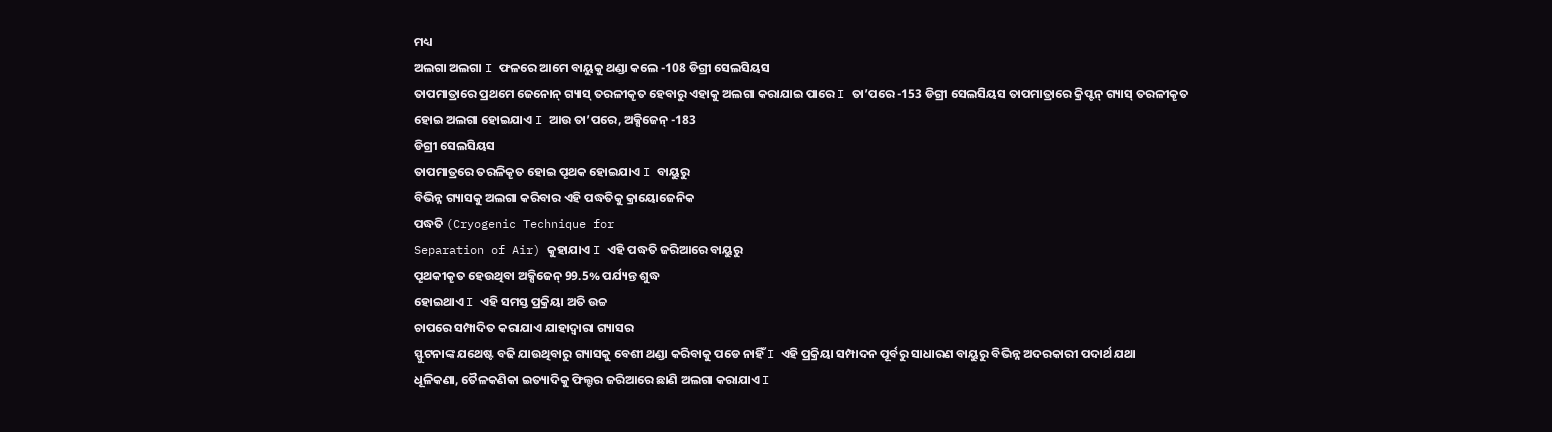ମଧ୍ୟ
ଅଲଗା ଅଲଗା I ଫଳରେ ଆମେ ବାୟୁକୁ ଥଣ୍ଡା କଲେ -108 ଡିଗ୍ରୀ ସେଲସିୟସ
ତାପମାତ୍ରାରେ ପ୍ରଥମେ ଜେନୋନ୍ ଗ୍ୟାସ୍ ତରଳୀକୄତ ହେବାରୁ ଏହାକୁ ଅଲଗା କରାଯାଇ ପାରେ I ତା’ପରେ -153 ଡିଗ୍ରୀ ସେଲସିୟସ ତାପମାତ୍ରାରେ କ୍ରିପ୍ଟନ୍ ଗ୍ୟାସ୍ ତରଳୀକୄତ
ହୋଇ ଅଲଗା ହୋଇଯାଏ I ଆଉ ତା’ପରେ, ଅକ୍ସିଜେନ୍ -183
ଡିଗ୍ରୀ ସେଲସିୟସ
ତାପମାତ୍ରରେ ତରଳିକୄତ ହୋଇ ପୄଥକ ହୋଇଯାଏ I ବାୟୁରୁ
ବିଭିନ୍ନ ଗ୍ୟାସକୁ ଅଲଗା କରିବାର ଏହି ପଦ୍ଧତିକୁ କ୍ରାୟୋଜେନିକ
ପଦ୍ଧତି (Cryogenic Technique for
Separation of Air) କୁହାଯାଏ I ଏହି ପଦ୍ଧତି ଜରିଆରେ ବାୟୁରୁ
ପୄଥକୀକୄତ ହେଉଥିବା ଅକ୍ସିଜେନ୍ 99.5% ପର୍ଯ୍ୟନ୍ତ ଶୁଦ୍ଧ
ହୋଇଥାଏ I ଏହି ସମସ୍ତ ପ୍ରକ୍ରିୟା ଅତି ଉଚ୍ଚ
ଚାପରେ ସମ୍ପାଦିତ କରାଯାଏ ଯାହାଦ୍ବାରା ଗ୍ୟାସର
ସ୍ଫୁଟନାଙ୍କ ଯଥେଷ୍ଟ ବଢି ଯାଉଥିବାରୁ ଗ୍ୟାସକୁ ବେଶୀ ଥଣ୍ଡା କରିବାକୁ ପଡେ ନାହିଁ I ଏହି ପ୍ରକ୍ରିୟା ସମ୍ପାଦନ ପୂର୍ବରୁ ସାଧାରଣ ବାୟୁରୁ ବିଭିନ୍ନ ଅଦରକାରୀ ପଦାର୍ଥ ଯଥା
ଧୂଳିକଣା, ତୈଳକଣିକା ଇତ୍ୟାଦିକୁ ଫିଲ୍ଟର ଜରିଆରେ ଛାଣି ଅଲଗା କରାଯାଏ I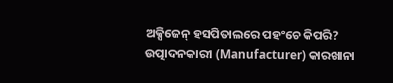ଅକ୍ସିଜେନ୍ ହସପିତାଲରେ ପହଂଚେ କିପରି?
ଉତ୍ପାଦନକାରୀ (Manufacturer) କାରଖାନା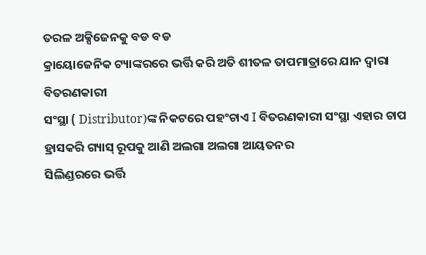ତରଳ ଅକ୍ସିଜେନକୁ ବଡ ବଡ
କ୍ରାୟୋଜେନିକ ଟ୍ୟାଙ୍କରରେ ଭର୍ତ୍ତି କରି ଅତି ଶୀତଳ ତାପମାତ୍ରାରେ ଯାନ ଦ୍ବାରା ବିତରଣକାରୀ
ସଂସ୍ଥା ( Distributor)ଙ୍କ ନିକଟରେ ପହଂଚାଏ I ବିତରଣକାରୀ ସଂସ୍ଥା ଏହାର ଚାପ ହ୍ରାସକରି ଗ୍ୟାସ୍ ରୂପକୁ ଆଣି ଅଲଗା ଅଲଗା ଆୟତନର
ସିଲିଣ୍ଡରରେ ଭର୍ତ୍ତି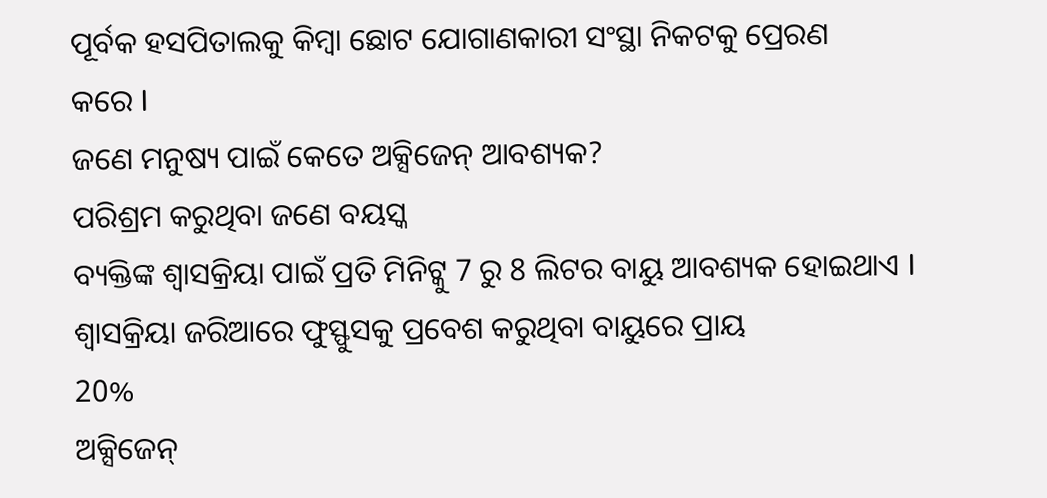ପୂର୍ବକ ହସପିତାଲକୁ କିମ୍ବା ଛୋଟ ଯୋଗାଣକାରୀ ସଂସ୍ଥା ନିକଟକୁ ପ୍ରେରଣ
କରେ I
ଜଣେ ମନୁଷ୍ୟ ପାଇଁ କେତେ ଅକ୍ସିଜେନ୍ ଆବଶ୍ୟକ?
ପରିଶ୍ରମ କରୁଥିବା ଜଣେ ବୟସ୍କ
ବ୍ୟକ୍ତିଙ୍କ ଶ୍ବାସକ୍ରିୟା ପାଇଁ ପ୍ରତି ମିନିଟ୍କୁ 7 ରୁ 8 ଲିଟର ବାୟୁ ଆବଶ୍ୟକ ହୋଇଥାଏ I ଶ୍ବାସକ୍ରିୟା ଜରିଆରେ ଫୁସ୍ଫୁସକୁ ପ୍ରବେଶ କରୁଥିବା ବାୟୁରେ ପ୍ରାୟ
20%
ଅକ୍ସିଜେନ୍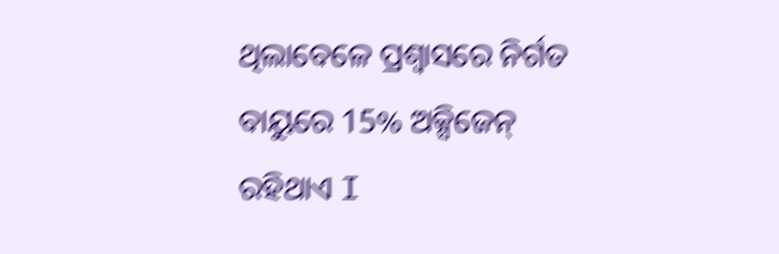ଥିଲାବେଳେ ପ୍ରଶ୍ବାସରେ ନିର୍ଗତ ବାୟୁରେ 15% ଅକ୍ସିଜେନ୍ ରହିଥାଏ I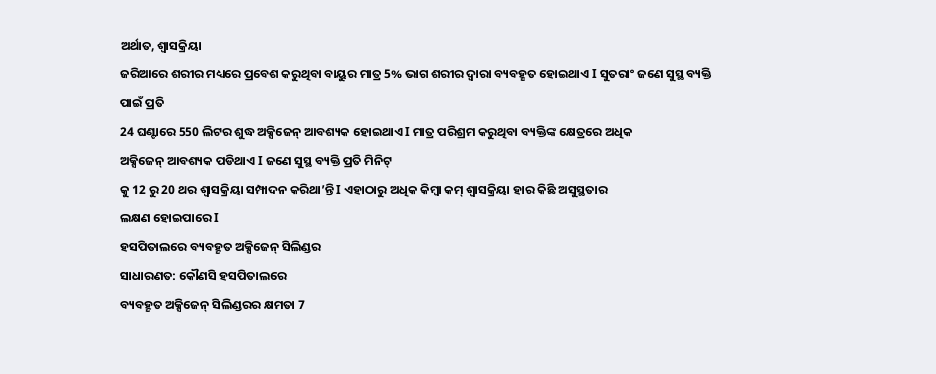ଅର୍ଥାତ, ଶ୍ବାସକ୍ରିୟା
ଜରିଆରେ ଶରୀର ମଧ୍ୟରେ ପ୍ରବେଶ କରୁଥିବା ବାୟୁର ମାତ୍ର 5% ଭାଗ ଶରୀର ଦ୍ବାରା ବ୍ୟବହୄତ ହୋଇଥାଏ I ସୁତରାଂ ଜଣେ ସୁସ୍ଥ ବ୍ୟକ୍ତି ପାଇଁ ପ୍ରତି
24 ଘଣ୍ଟାରେ 550 ଲିଟର ଶୁଦ୍ଧ ଅକ୍ସିଜେନ୍ ଆବଶ୍ୟକ ହୋଇଥାଏ I ମାତ୍ର ପରିଶ୍ରମ କରୁଥିବା ବ୍ୟକ୍ତିଙ୍କ କ୍ଷେତ୍ରରେ ଅଧିକ
ଅକ୍ସିଜେନ୍ ଆବଶ୍ୟକ ପଡିଥାଏ I ଜଣେ ସୁସ୍ଥ ବ୍ୟକ୍ତି ପ୍ରତି ମିନିଟ୍
କୁ 12 ରୁ 20 ଥର ଶ୍ବାସକ୍ରିୟା ସମ୍ପାଦନ କରିଥା’ନ୍ତି I ଏହାଠାରୁ ଅଧିକ କିମ୍ବା କମ୍ ଶ୍ବାସକ୍ରିୟା ହାର କିଛି ଅସୁସ୍ଥତାର
ଲକ୍ଷଣ ହୋଇପାରେ I
ହସପିତାଲରେ ବ୍ୟବହୄତ ଅକ୍ସିଜେନ୍ ସିଲିଣ୍ଡର
ସାଧାରଣତ: କୌଣସି ହସପିତାଲରେ
ବ୍ୟବହୄତ ଅକ୍ସିଜେନ୍ ସିଲିଣ୍ଡରର କ୍ଷମତା 7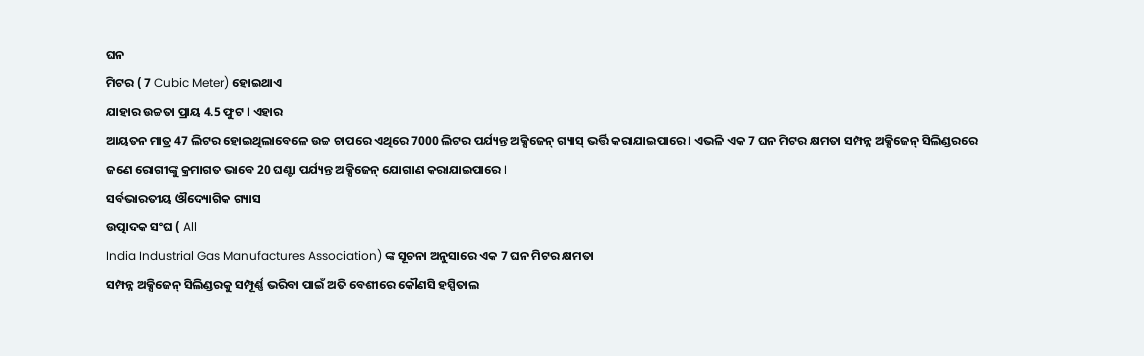ଘନ
ମିଟର ( 7 Cubic Meter) ହୋଇଥାଏ
ଯାହାର ଉଚ୍ଚତା ପ୍ରାୟ 4.5 ଫୁଟ I ଏହାର
ଆୟତନ ମାତ୍ର 47 ଲିଟର ହୋଇଥିଲାବେଳେ ଉଚ୍ଚ ଚାପରେ ଏଥିରେ 7000 ଲିଟର ପର୍ଯ୍ୟନ୍ତ ଅକ୍ସିଜେନ୍ ଗ୍ୟାସ୍ ଭର୍ତ୍ତି କରାଯାଇପାରେ I ଏଭଳି ଏକ 7 ଘନ ମିଟର କ୍ଷମତା ସମ୍ପନ୍ନ ଅକ୍ସିଜେନ୍ ସିଲିଣ୍ଡରରେ
ଜଣେ ରୋଗୀଙ୍କୁ କ୍ରମାଗତ ଭାବେ 20 ଘଣ୍ଟା ପର୍ଯ୍ୟନ୍ତ ଅକ୍ସିଜେନ୍ ଯୋଗାଣ କରାଯାଇପାରେ I
ସର୍ବଭାରତୀୟ ଔଦ୍ୟୋଗିକ ଗ୍ୟାସ
ଉତ୍ପାଦକ ସଂଘ ( All
India Industrial Gas Manufactures Association) ଙ୍କ ସୂଚନା ଅନୁସାରେ ଏକ 7 ଘନ ମିଟର କ୍ଷମତା
ସମ୍ପନ୍ନ ଅକ୍ସିଜେନ୍ ସିଲିଣ୍ଡରକୁ ସମ୍ପୂର୍ଣ୍ଣ ଭରିବା ପାଇଁ ଅତି ବେଶୀରେ କୌଣସି ହସ୍ପିତାଲ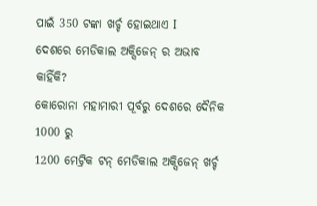ପାଇଁ 350 ଟଙ୍କା ଖର୍ଚ୍ଚ ହୋଇଥାଏ I
ଦେଶରେ ମେଡିକାଲ ଅକ୍ସିଜେନ୍ ର ଅଭାବ କାହିଁକି?
କୋରୋନା ମହାମାରୀ ପୂର୍ବରୁ ଦେଶରେ ଦୈନିକ 1000 ରୁ
1200 ମେଟ୍ରିକ ଟନ୍ ମେଡିକାଲ ଅକ୍ସିଜେନ୍ ଖର୍ଚ୍ଚ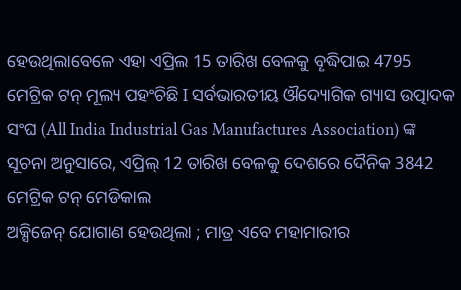ହେଉଥିଲାବେଳେ ଏହା ଏପ୍ରିଲ 15 ତାରିଖ ବେଳକୁ ବୄଦ୍ଧିପାଇ 4795 ମେଟ୍ରିକ ଟନ୍ ମୂଲ୍ୟ ପହଂଚିଛି I ସର୍ବଭାରତୀୟ ଔଦ୍ୟୋଗିକ ଗ୍ୟାସ ଉତ୍ପାଦକ ସଂଘ (All India Industrial Gas Manufactures Association) ଙ୍କ ସୂଚନା ଅନୁସାରେ, ଏପ୍ରିଲ୍ 12 ତାରିଖ ବେଳକୁ ଦେଶରେ ଦୈନିକ 3842 ମେଟ୍ରିକ ଟନ୍ ମେଡିକାଲ
ଅକ୍ସିଜେନ୍ ଯୋଗାଣ ହେଉଥିଲା ; ମାତ୍ର ଏବେ ମହାମାରୀର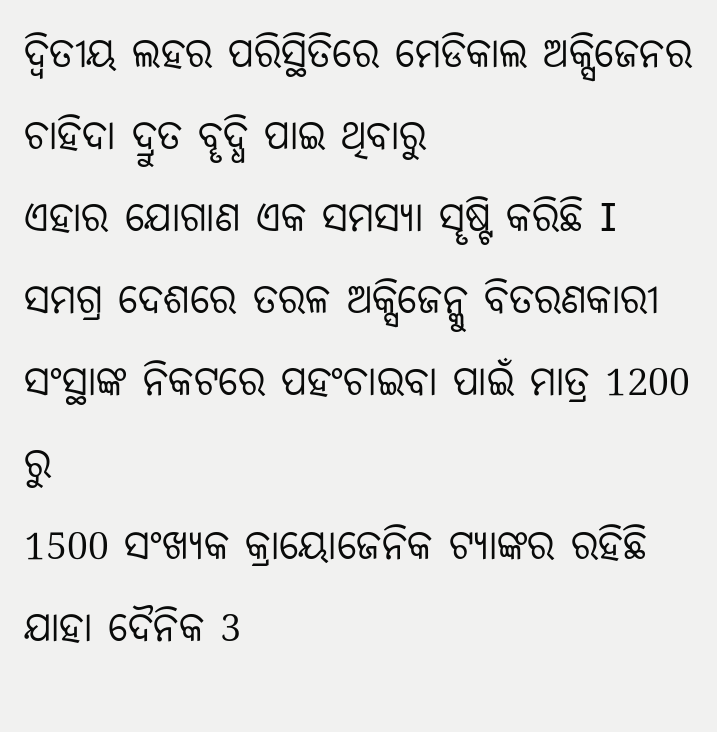ଦ୍ବିତୀୟ ଲହର ପରିସ୍ଥିତିରେ ମେଡିକାଲ ଅକ୍ସିଜେନର ଚାହିଦା ଦ୍ରୁତ ବୄଦ୍ଧି ପାଇ ଥିବାରୁ
ଏହାର ଯୋଗାଣ ଏକ ସମସ୍ୟା ସୄଷ୍ଟି କରିଛି I ସମଗ୍ର ଦେଶରେ ତରଳ ଅକ୍ସିଜେନ୍କୁ ବିତରଣକାରୀ ସଂସ୍ଥାଙ୍କ ନିକଟରେ ପହଂଚାଇବା ପାଇଁ ମାତ୍ର 1200 ରୁ
1500 ସଂଖ୍ୟକ କ୍ରାୟୋଜେନିକ ଟ୍ୟାଙ୍କର ରହିଛି ଯାହା ଦୈନିକ 3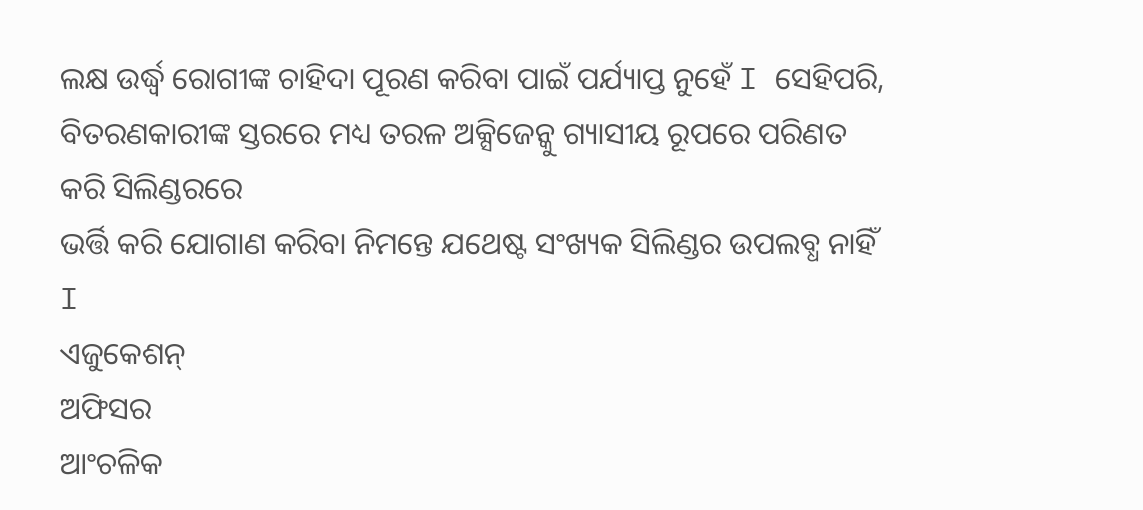ଲକ୍ଷ ଉର୍ଦ୍ଧ୍ବ ରୋଗୀଙ୍କ ଚାହିଦା ପୂରଣ କରିବା ପାଇଁ ପର୍ଯ୍ୟାପ୍ତ ନୁହେଁ I ସେହିପରି, ବିତରଣକାରୀଙ୍କ ସ୍ତରରେ ମଧ୍ୟ ତରଳ ଅକ୍ସିଜେନ୍କୁ ଗ୍ୟାସୀୟ ରୂପରେ ପରିଣତ କରି ସିଲିଣ୍ଡରରେ
ଭର୍ତ୍ତି କରି ଯୋଗାଣ କରିବା ନିମନ୍ତେ ଯଥେଷ୍ଟ ସଂଖ୍ୟକ ସିଲିଣ୍ଡର ଉପଲବ୍ଧ ନାହିଁ I
ଏଜୁକେଶନ୍
ଅଫିସର
ଆଂଚଳିକ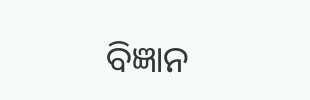ବିଜ୍ଞାନ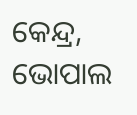କେନ୍ଦ୍ର,
ଭୋପାଲ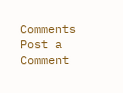Comments
Post a Comment